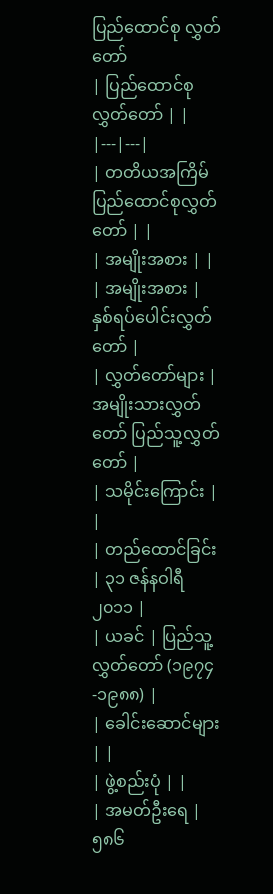ပြည်ထောင်စု လွှတ်တော်
| ပြည်ထောင်စုလွှတ်တော် | |
|---|---|
| တတိယအကြိမ် ပြည်ထောင်စုလွှတ်တော် | |
| အမျိုးအစား | |
| အမျိုးအစား | နှစ်ရပ်ပေါင်းလွှတ်တော် |
| လွှတ်တော်များ | အမျိုးသားလွှတ်တော် ပြည်သူ့လွှတ်တော် |
| သမိုင်းကြောင်း | |
| တည်ထောင်ခြင်း | ၃၁ ဇန်နဝါရီ ၂၀၁၁ |
| ယခင် | ပြည်သူ့လွှတ်တော် (၁၉၇၄-၁၉၈၈) |
| ခေါင်းဆောင်များ | |
| ဖွဲ့စည်းပုံ | |
| အမတ်ဦးရေ | ၅၈၆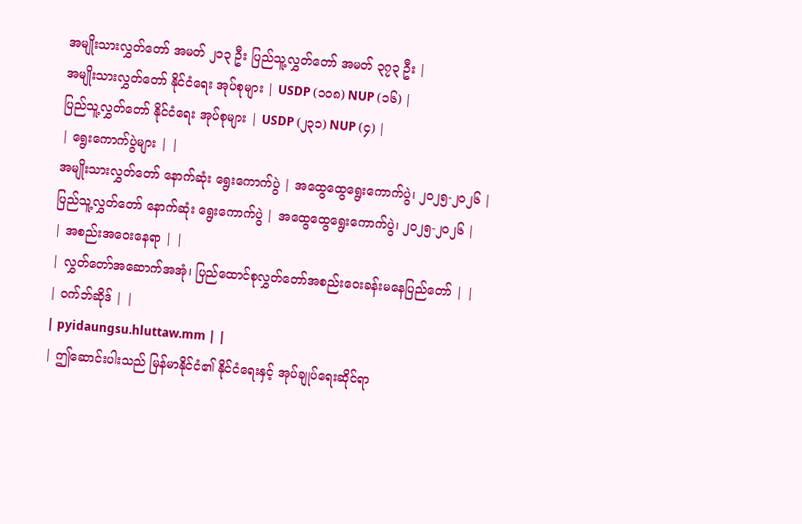အမျိုးသားလွှတ်တော် အမတ် ၂၁၃ ဦး ပြည်သူ့လွှတ်တော် အမတ် ၃၇၃ ဦး |
အမျိုးသားလွှတ်တော် နိုင်ငံရေး အုပ်စုများ | USDP (၁၀၈) NUP (၁၆) |
ပြည်သူ့လွှတ်တော် နိုင်ငံရေး အုပ်စုများ | USDP (၂၃၁) NUP (၄) |
| ရွေးကောက်ပွဲများ | |
အမျိုးသားလွှတ်တော် နောက်ဆုံး ရွေးကောက်ပွဲ | အထွေထွေရွေးကောက်ပွဲ၊ ၂၀၂၅-၂၀၂၆ |
ပြည်သူ့လွှတ်တော် နောက်ဆုံး ရွေးကောက်ပွဲ | အထွေထွေရွေးကောက်ပွဲ၊ ၂၀၂၅-၂၀၂၆ |
| အစည်းအဝေးနေရာ | |
| လွှတ်တော်အဆောက်အအုံ၊ ပြည်ထောင်စုလွှတ်တော်အစည်းဝေးခန်းမနေပြည်တော် | |
| ဝက်ဘ်ဆိုဒ် | |
| pyidaungsu.hluttaw.mm | |
| ဤဆောင်းပါးသည် မြန်မာနိုင်ငံ၏ နိုင်ငံရေးနှင့် အုပ်ချုပ်ရေးဆိုင်ရာ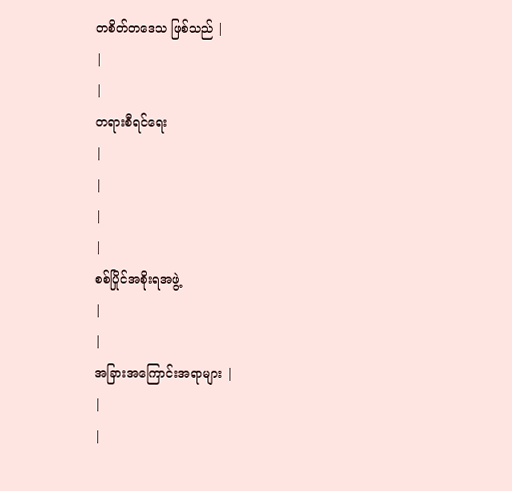တစိတ်တဒေသ ဖြစ်သည် |
|
|
တရားစီရင်ရေး
|
|
|
|
စစ်ပြိုင်အစိုးရအဖွဲ့
|
|
အခြားအကြောင်းအရာများ |
|
|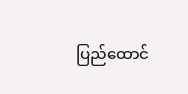ပြည်ထောင်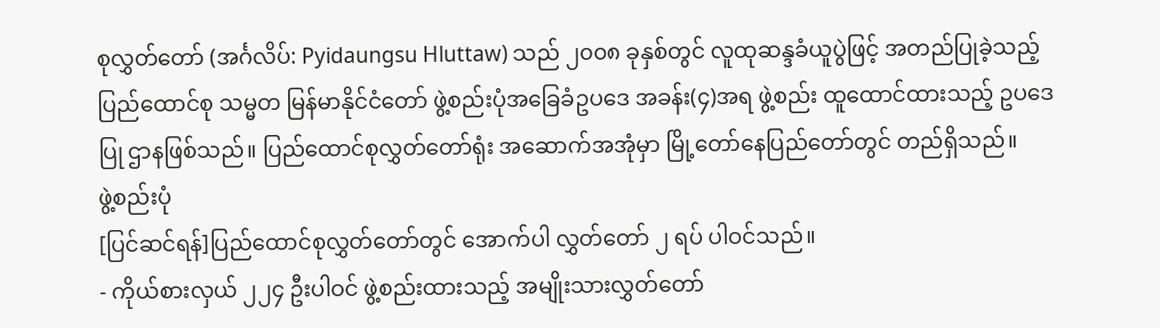စုလွှတ်တော် (အင်္ဂလိပ်: Pyidaungsu Hluttaw) သည် ၂၀၀၈ ခုနှစ်တွင် လူထုဆန္ဒခံယူပွဲဖြင့် အတည်ပြုခဲ့သည့် ပြည်ထောင်စု သမ္မတ မြန်မာနိုင်ငံတော် ဖွဲ့စည်းပုံအခြေခံဥပဒေ အခန်း(၄)အရ ဖွဲ့စည်း ထူထောင်ထားသည့် ဥပဒေပြု ဌာနဖြစ်သည်။ ပြည်ထောင်စုလွှတ်တော်ရုံး အဆောက်အအုံမှာ မြို့တော်နေပြည်တော်တွင် တည်ရှိသည်။
ဖွဲ့စည်းပုံ
[ပြင်ဆင်ရန်]ပြည်ထောင်စုလွှတ်တော်တွင် အောက်ပါ လွှတ်တော် ၂ ရပ် ပါဝင်သည်။
- ကိုယ်စားလှယ် ၂၂၄ ဦးပါဝင် ဖွဲ့စည်းထားသည့် အမျိုးသားလွှတ်တော်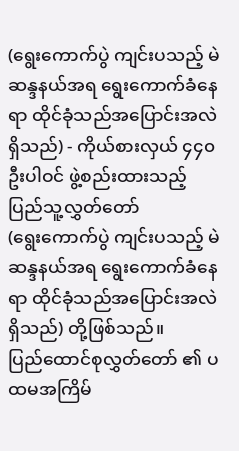(ရွေးကောက်ပွဲ ကျင်းပသည့် မဲဆန္ဒနယ်အရ ရွေးကောက်ခံနေရာ ထိုင်ခုံသည်အပြောင်းအလဲရှိသည်) - ကိုယ်စားလှယ် ၄၄၀ ဦးပါဝင် ဖွဲ့စည်းထားသည့် ပြည်သူ့လွှတ်တော်
(ရွေးကောက်ပွဲ ကျင်းပသည့် မဲဆန္ဒနယ်အရ ရွေးကောက်ခံနေရာ ထိုင်ခုံသည်အပြောင်းအလဲရှိသည်) တို့ဖြစ်သည်။
ပြည်ထောင်စုလွှတ်တော် ၏ ပထမအကြိမ်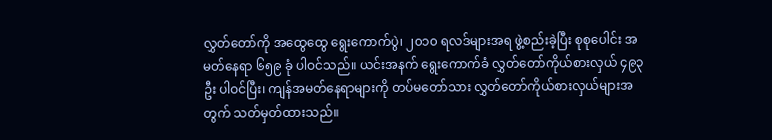လွှတ်တော်ကို အထွေထွေ ရွေးကောက်ပွဲ၊ ၂၀၁၀ ရလဒ်များအရ ဖွဲ့စည်းခဲ့ပြီး စုစုပေါင်း အမတ်နေရာ ၆၅၉ ခုံ ပါဝင်သည်။ ယင်းအနက် ရွေးကောက်ခံ လွှတ်တော်ကိုယ်စားလှယ် ၄၉၃ ဦး ပါဝင်ပြီး၊ ကျန်အမတ်နေရာများကို တပ်မတော်သား လွှတ်တော်ကိုယ်စားလှယ်များအတွက် သတ်မှတ်ထားသည်။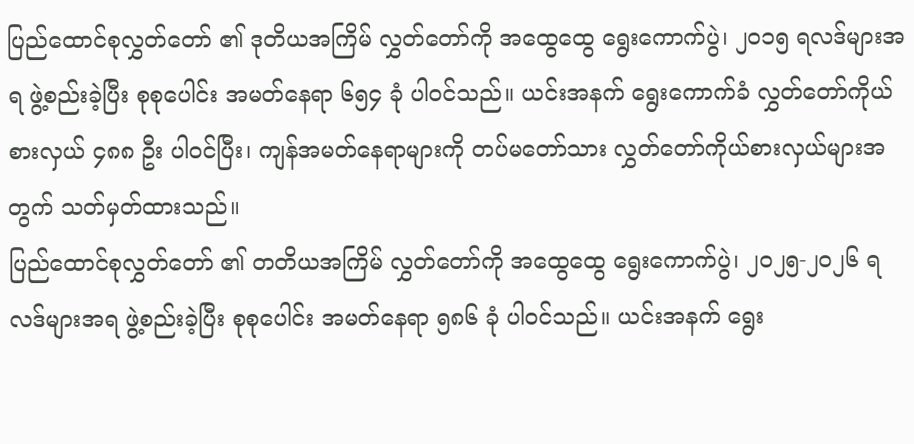ပြည်ထောင်စုလွှတ်တော် ၏ ဒုတိယအကြိမ် လွှတ်တော်ကို အထွေထွေ ရွေးကောက်ပွဲ၊ ၂၀၁၅ ရလဒ်များအရ ဖွဲ့စည်းခဲ့ပြီး စုစုပေါင်း အမတ်နေရာ ၆၅၄ ခုံ ပါဝင်သည်။ ယင်းအနက် ရွေးကောက်ခံ လွှတ်တော်ကိုယ်စားလှယ် ၄၈၈ ဦး ပါဝင်ပြီး၊ ကျန်အမတ်နေရာများကို တပ်မတော်သား လွှတ်တော်ကိုယ်စားလှယ်များအတွက် သတ်မှတ်ထားသည်။
ပြည်ထောင်စုလွှတ်တော် ၏ တတိယအကြိမ် လွှတ်တော်ကို အထွေထွေ ရွေးကောက်ပွဲ၊ ၂၀၂၅-၂၀၂၆ ရလဒ်များအရ ဖွဲ့စည်းခဲ့ပြီး စုစုပေါင်း အမတ်နေရာ ၅၈၆ ခုံ ပါဝင်သည်။ ယင်းအနက် ရွေး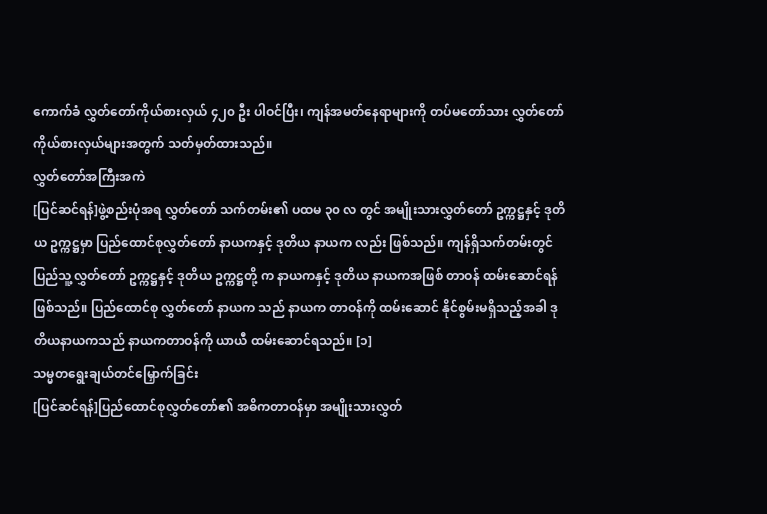ကောက်ခံ လွှတ်တော်ကိုယ်စားလှယ် ၄၂၀ ဦး ပါဝင်ပြီး၊ ကျန်အမတ်နေရာများကို တပ်မတော်သား လွှတ်တော်ကိုယ်စားလှယ်များအတွက် သတ်မှတ်ထားသည်။
လွှတ်တော်အကြီးအကဲ
[ပြင်ဆင်ရန်]ဖွဲ့စည်းပုံအရ လွှတ်တော် သက်တမ်း၏ ပထမ ၃၀ လ တွင် အမျိုးသားလွှတ်တော် ဥက္ကဋ္ဌနှင့် ဒုတိယ ဥက္ကဋ္ဌမှာ ပြည်ထောင်စုလွှတ်တော် နာယကနှင့် ဒုတိယ နာယက လည်း ဖြစ်သည်။ ကျန်ရှိသက်တမ်းတွင် ပြည်သူ့လွှတ်တော် ဥက္ကဋ္ဌနှင့် ဒုတိယ ဥက္ကဋ္ဌတို့ က နာယကနှင့် ဒုတိယ နာယကအဖြစ် တာဝန် ထမ်းဆောင်ရန် ဖြစ်သည်။ ပြည်ထောင်စု လွှတ်တော် နာယက သည် နာယက တာဝန်ကို ထမ်းဆောင် နိုင်စွမ်းမရှိသည့်အခါ ဒုတိယနာယကသည် နာယကတာဝန်ကို ယာယီ ထမ်းဆောင်ရသည်။ [၁]
သမ္မတရွေးချယ်တင်မြှောက်ခြင်း
[ပြင်ဆင်ရန်]ပြည်ထောင်စုလွှတ်တော်၏ အဓိကတာဝန်မှာ အမျိုးသားလွှတ်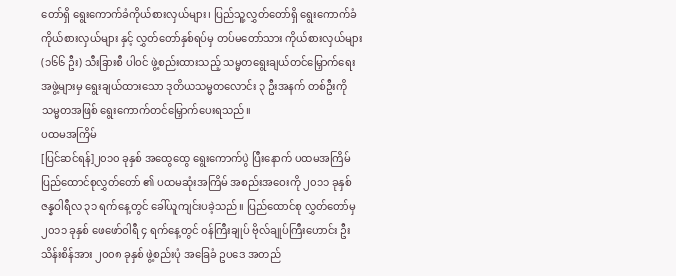တော်ရှိ ရွေးကောက်ခံကိုယ်စားလှယ်များ၊ ပြည်သူ့လွှတ်တော်ရှိ ရွေးကောက်ခံကိုယ်စားလှယ်များ နှင့် လွှတ်တော်နှစ်ရပ်မှ တပ်မတော်သား ကိုယ်စားလှယ်များ (၁၆၆ ဦး) သီးခြားစီ ပါဝင် ဖွဲ့စည်းထားသည့် သမ္မတရွေးချယ်တင်မြှောက်ရေး အဖွဲ့များမှ ရွေးချယ်ထားသော ဒုတိယသမ္မတလောင်း ၃ ဦးအနက် တစ်ဦးကို သမ္မတအဖြစ် ရွေးကောက်တင်မြှောက်ပေးရသည်။
ပထမအကြိမ်
[ပြင်ဆင်ရန်]၂၀၁၀ ခုနှစ် အထွေထွေ ရွေးကောက်ပွဲ ပြီးနောက် ပထမအကြိမ် ပြည်ထောင်စုလွှတ်တော် ၏ ပထမဆုံးအကြိမ် အစည်းအဝေးကို ၂၀၁၁ ခုနှစ် ဇန္နဝါရီလ ၃၁ ရက်နေ့တွင် ခေါ်ယူကျင်းပခဲ့သည်။ ပြည်ထောင်စု လွှတ်တော်မှ ၂၀၁၁ ခုနှစ် ဖေဖော်ဝါရီ ၄ ရက်နေ့တွင် ဝန်ကြီးချုပ် ဗိုလ်ချုပ်ကြီးဟောင်း ဦးသိန်းစိန်အား ၂၀၀၈ ခုနှစ် ဖွဲ့စည်းပုံ အခြေခံ ဥပဒေ အတည်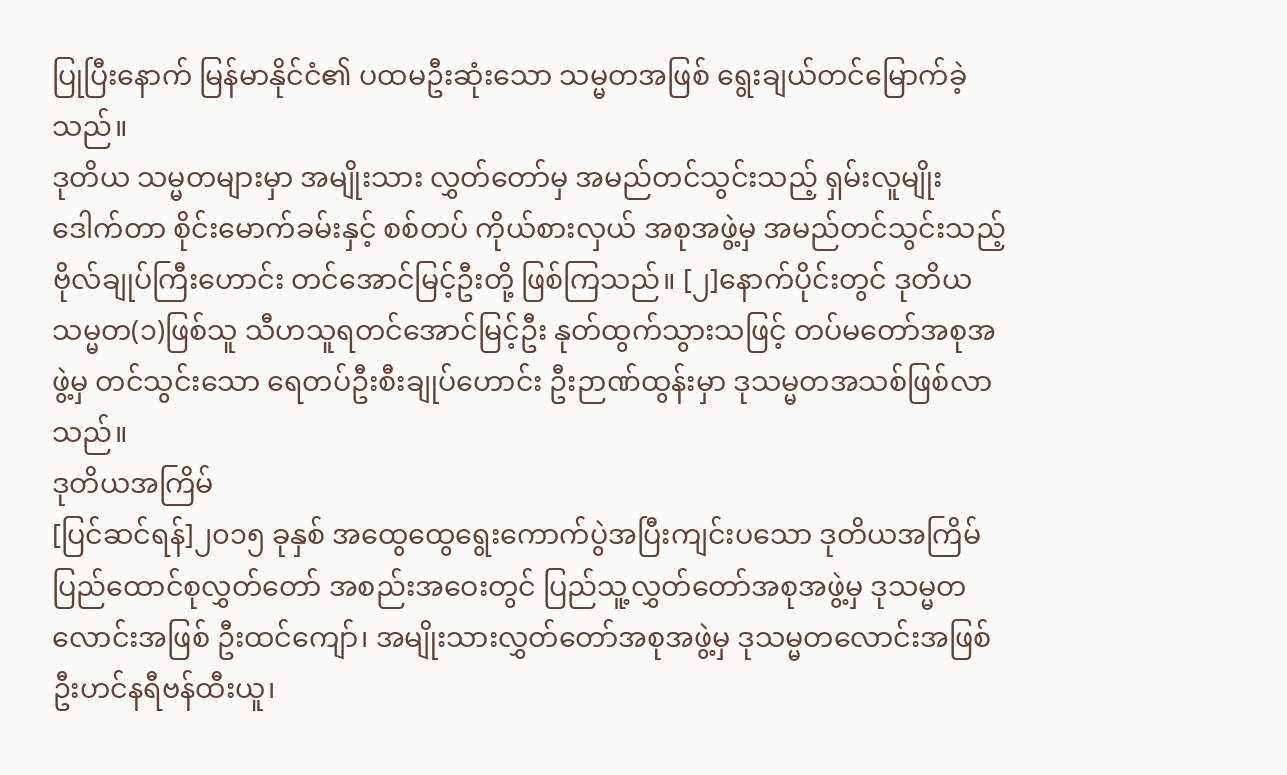ပြုပြီးနောက် မြန်မာနိုင်ငံ၏ ပထမဦးဆုံးသော သမ္မတအဖြစ် ရွေးချယ်တင်မြောက်ခဲ့သည်။
ဒုတိယ သမ္မတများမှာ အမျိုးသား လွှတ်တော်မှ အမည်တင်သွင်းသည့် ရှမ်းလူမျိုး ဒေါက်တာ စိုင်းမောက်ခမ်းနှင့် စစ်တပ် ကိုယ်စားလှယ် အစုအဖွဲ့မှ အမည်တင်သွင်းသည့် ဗိုလ်ချုပ်ကြီးဟောင်း တင်အောင်မြင့်ဦးတို့ ဖြစ်ကြသည်။ [၂]နောက်ပိုင်းတွင် ဒုတိယသမ္မတ(၁)ဖြစ်သူ သီဟသူရတင်အောင်မြင့်ဦး နုတ်ထွက်သွားသဖြင့် တပ်မတော်အစုအဖွဲ့မှ တင်သွင်းသော ရေတပ်ဦးစီးချုပ်ဟောင်း ဦးဉာဏ်ထွန်းမှာ ဒုသမ္မတအသစ်ဖြစ်လာသည်။
ဒုတိယအကြိမ်
[ပြင်ဆင်ရန်]၂၀၁၅ ခုနှစ် အထွေထွေရွေးကောက်ပွဲအပြီးကျင်းပသော ဒုတိယအကြိမ် ပြည်ထောင်စုလွှတ်တော် အစည်းအဝေးတွင် ပြည်သူ့လွှတ်တော်အစုအဖွဲ့မှ ဒုသမ္မတလောင်းအဖြစ် ဦးထင်ကျော်၊ အမျိုးသားလွှတ်တော်အစုအဖွဲ့မှ ဒုသမ္မတလောင်းအဖြစ် ဦးဟင်နရီဗန်ထီးယူ၊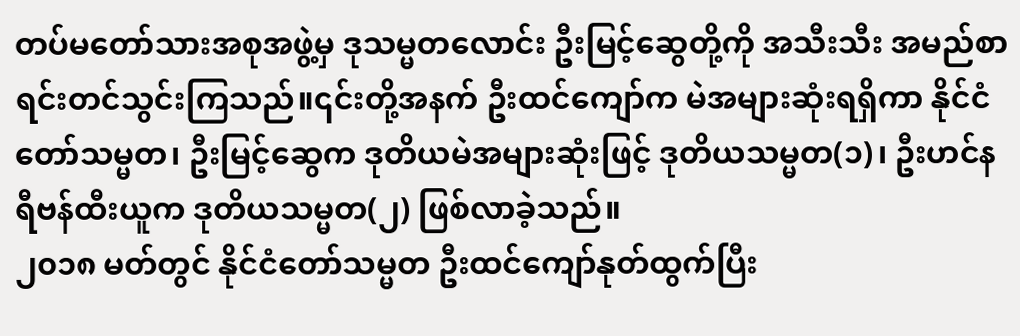တပ်မတော်သားအစုအဖွဲ့မှ ဒုသမ္မတလောင်း ဦးမြင့်ဆွေတို့ကို အသီးသီး အမည်စာရင်းတင်သွင်းကြသည်။၎င်းတို့အနက် ဦးထင်ကျော်က မဲအများဆုံးရရှိကာ နိုင်ငံတော်သမ္မတ၊ ဦးမြင့်ဆွေက ဒုတိယမဲအများဆုံးဖြင့် ဒုတိယသမ္မတ(၁)၊ ဦးဟင်နရီဗန်ထီးယူက ဒုတိယသမ္မတ(၂) ဖြစ်လာခဲ့သည်။
၂၀၁၈ မတ်တွင် နိုင်ငံတော်သမ္မတ ဦးထင်ကျော်နုတ်ထွက်ပြီး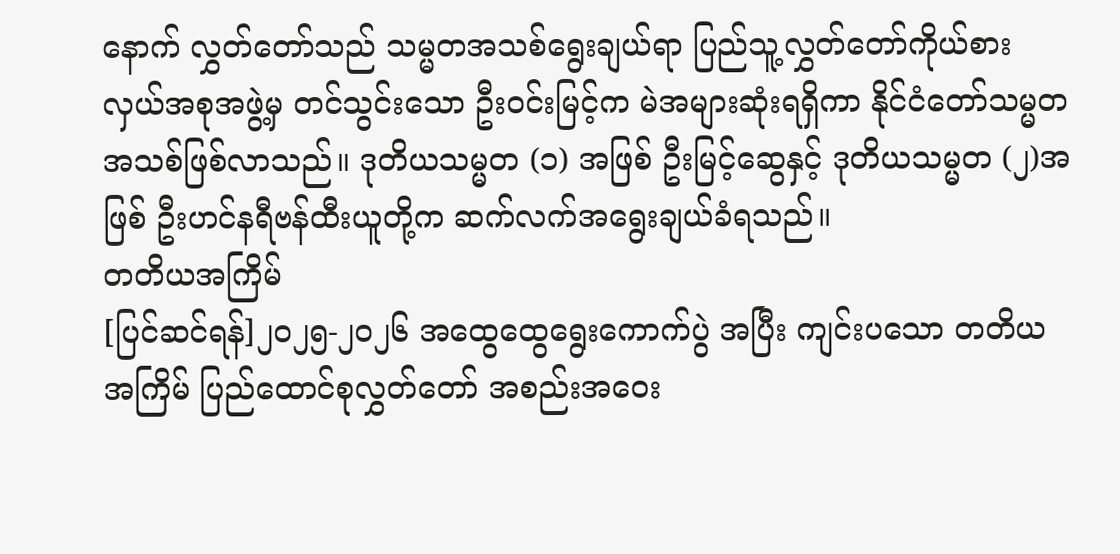နောက် လွှတ်တော်သည် သမ္မတအသစ်ရွေးချယ်ရာ ပြည်သူ့လွှတ်တော်ကိုယ်စားလှယ်အစုအဖွဲ့မှ တင်သွင်းသော ဦးဝင်းမြင့်က မဲအများဆုံးရရှိကာ နိုင်ငံတော်သမ္မတအသစ်ဖြစ်လာသည်။ ဒုတိယသမ္မတ (၁) အဖြစ် ဦးမြင့်ဆွေနှင့် ဒုတိယသမ္မတ (၂)အဖြစ် ဦးဟင်နရီဗန်ထီးယူတို့က ဆက်လက်အရွေးချယ်ခံရသည်။
တတိယအကြိမ်
[ပြင်ဆင်ရန်]၂၀၂၅-၂၀၂၆ အထွေထွေရွေးကောက်ပွဲ အပြီး ကျင်းပသော တတိယအကြိမ် ပြည်ထောင်စုလွှတ်တော် အစည်းအဝေး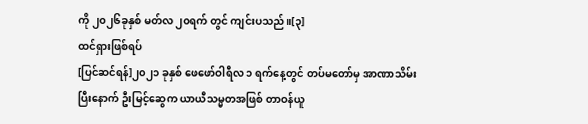ကို ၂၀၂၆ခုနှစ် မတ်လ ၂၀ရက် တွင် ကျင်းပသည်။[၃]
ထင်ရှားဖြစ်ရပ်
[ပြင်ဆင်ရန်]၂၀၂၁ ခုနှစ် ဖေဖော်ဝါရီလ ၁ ရက်နေ့တွင် တပ်မတော်မှ အာဏာသိမ်းပြီးနောက် ဦးမြင့်ဆွေက ယာယီသမ္မတအဖြစ် တာဝန်ယူ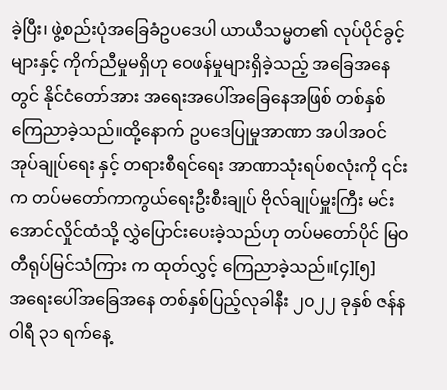ခဲ့ပြီး၊ ဖွဲ့စည်းပုံအခြေခံဥပဒေပါ ယာယီသမ္မတ၏ လုပ်ပိုင်ခွင့်များနှင့် ကိုက်ညီမှုမရှိဟု ဝေဖန်မှုများရှိခဲ့သည့် အခြေအနေတွင် နိုင်ငံတော်အား အရေးအပေါ်အခြေနေအဖြစ် တစ်နှစ်ကြေညာခဲ့သည်။ထို့နောက် ဥပဒေပြုမှုအာဏာ အပါအဝင် အုပ်ချုပ်ရေး နှင့် တရားစီရင်ရေး အာဏာသုံးရပ်စလုံးကို ၎င်းက တပ်မတော်ကာကွယ်ရေးဦးစီးချုပ် ဗိုလ်ချုပ်မှူးကြီး မင်းအောင်လှိုင်ထံသို့ လွှဲပြောင်းပေးခဲ့သည်ဟု တပ်မတော်ပိုင် မြဝတီရုပ်မြင်သံကြား က ထုတ်လွှင့် ကြေညာခဲ့သည်။[၄][၅]
အရေးပေါ်အခြေအနေ တစ်နှစ်ပြည့်လုခါနီး ၂၀၂၂ ခုနှစ် ဇန်နဝါရီ ၃၁ ရက်နေ့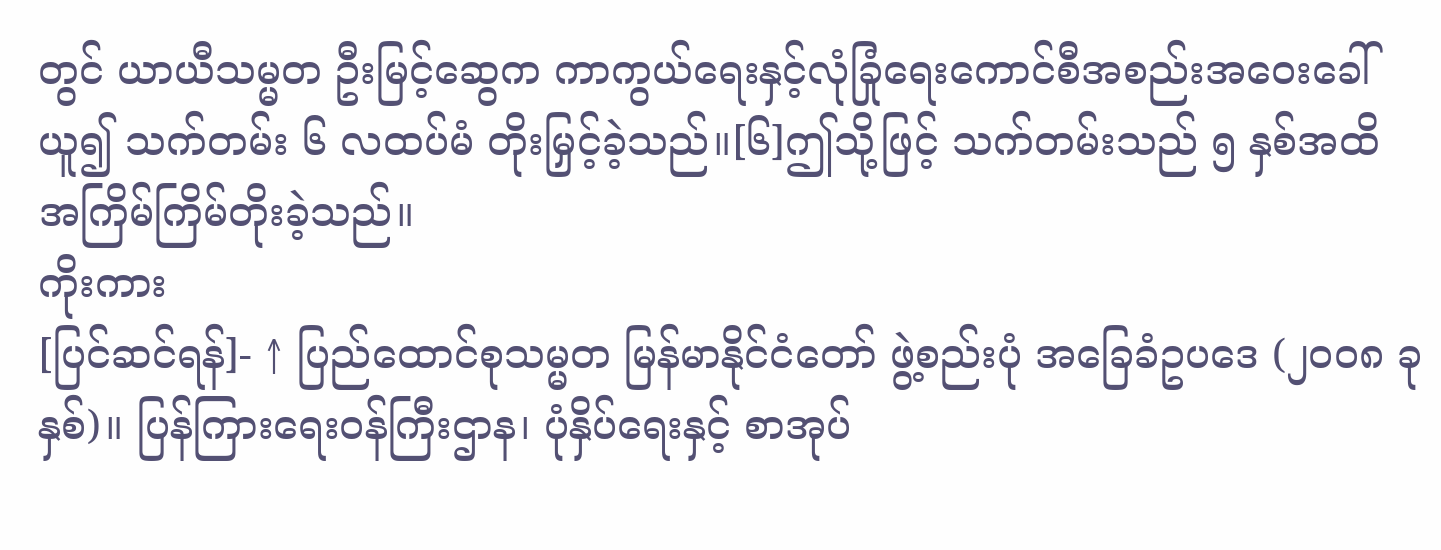တွင် ယာယီသမ္မတ ဦးမြင့်ဆွေက ကာကွယ်ရေးနှင့်လုံခြုံရေးကောင်စီအစည်းအဝေးခေါ်ယူ၍ သက်တမ်း ၆ လထပ်မံ တိုးမြှင့်ခဲ့သည်။[၆]ဤသို့ဖြင့် သက်တမ်းသည် ၅ နှစ်အထိ အကြိမ်ကြိမ်တိုးခဲ့သည်။
ကိုးကား
[ပြင်ဆင်ရန်]- ↑ ပြည်ထောင်စုသမ္မတ မြန်မာနိုင်ငံတော် ဖွဲ့စည်းပုံ အခြေခံဥပဒေ (၂၀၀၈ ခုနှစ်)။ ပြန်ကြားရေးဝန်ကြီးဌာန၊ ပုံနှိပ်ရေးနှင့် စာအုပ်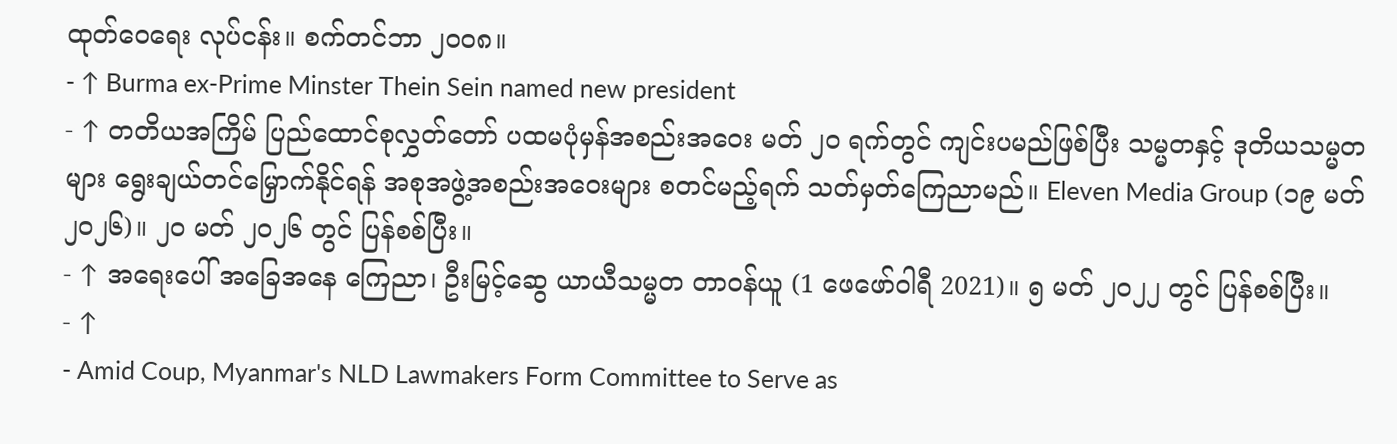ထုတ်ဝေရေး လုပ်ငန်း။ စက်တင်ဘာ ၂၀၀၈။
- ↑ Burma ex-Prime Minster Thein Sein named new president
- ↑ တတိယအကြိမ် ပြည်ထောင်စုလွှတ်တော် ပထမပုံမှန်အစည်းအဝေး မတ် ၂၀ ရက်တွင် ကျင်းပမည်ဖြစ်ပြီး သမ္မတနှင့် ဒုတိယသမ္မတများ ရွေးချယ်တင်မြှောက်နိုင်ရန် အစုအဖွဲ့အစည်းအဝေးများ စတင်မည့်ရက် သတ်မှတ်ကြေညာမည်။ Eleven Media Group (၁၉ မတ် ၂၀၂၆)။ ၂၀ မတ် ၂၀၂၆ တွင် ပြန်စစ်ပြီး။
- ↑ အရေးပေါ် အခြေအနေ ကြေညာ၊ ဦးမြင့်ဆွေ ယာယီသမ္မတ တာဝန်ယူ (1 ဖေဖော်ဝါရီ 2021)။ ၅ မတ် ၂၀၂၂ တွင် ပြန်စစ်ပြီး။
- ↑
- Amid Coup, Myanmar's NLD Lawmakers Form Committee to Serve as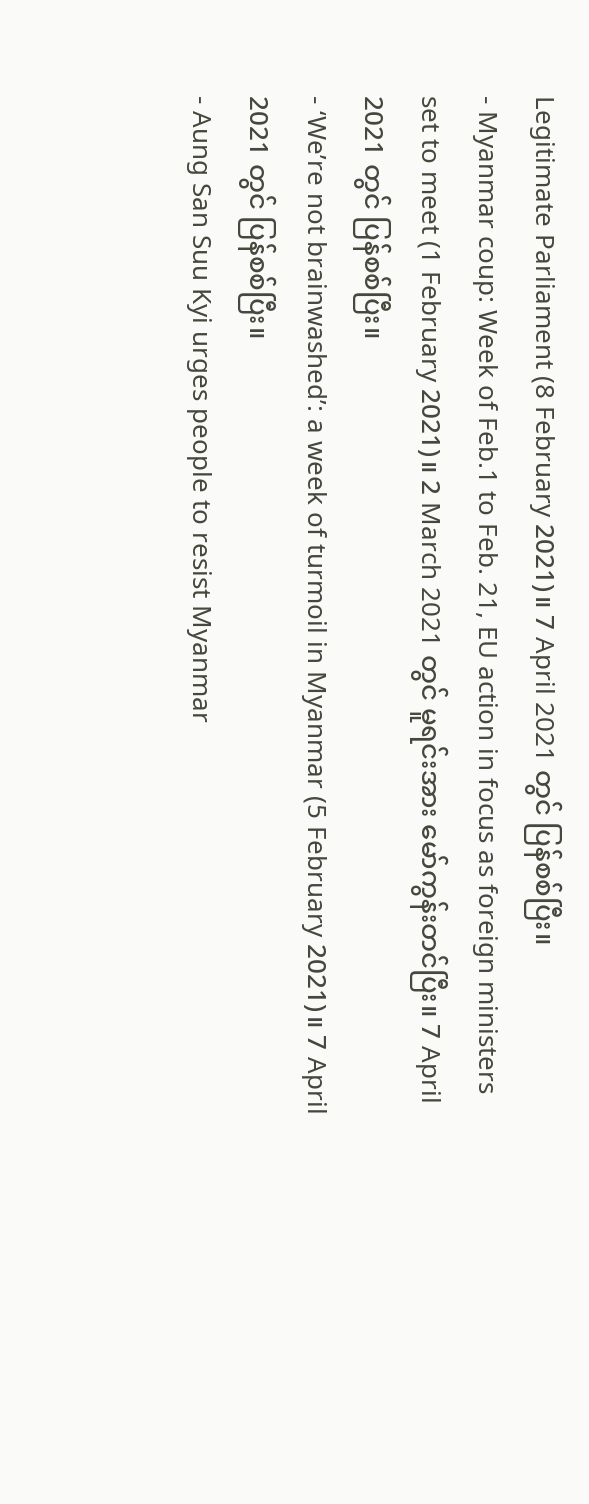Legitimate Parliament (8 February 2021)။ 7 April 2021 တွင် ပြန်စစ်ပြီး။
- Myanmar coup: Week of Feb.1 to Feb. 21, EU action in focus as foreign ministers set to meet (1 February 2021)။ 2 March 2021 တွင် မူရင်းအား မော်ကွန်းတင်ပြီး။ 7 April 2021 တွင် ပြန်စစ်ပြီး။
- ‘We’re not brainwashed’: a week of turmoil in Myanmar (5 February 2021)။ 7 April 2021 တွင် ပြန်စစ်ပြီး။
- Aung San Suu Kyi urges people to resist Myanmar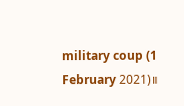military coup (1 February 2021)။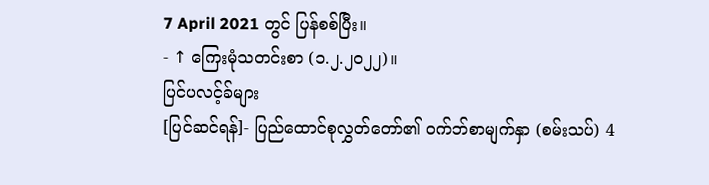7 April 2021 တွင် ပြန်စစ်ပြီး။
- ↑ ကြေးမုံသတင်းစာ (၁.၂.၂၀၂၂)။
ပြင်ပလင့်ခ်များ
[ပြင်ဆင်ရန်]- ပြည်ထောင်စုလွှတ်တော်၏ ဝက်ဘ်စာမျက်နှာ (စမ်းသပ်) 4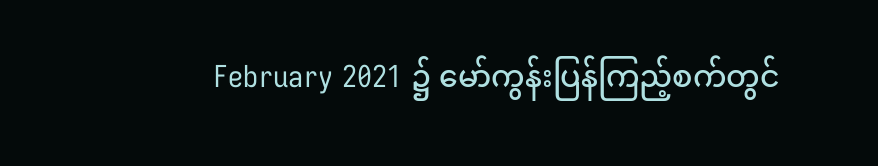February 2021 ၌ မော်ကွန်းပြန်ကြည့်စက်တွင်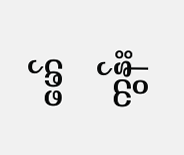မော်ကွန်း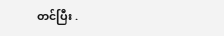တင်ပြီး .